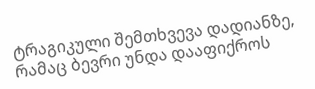ტრაგიკული შემთხვევა დადიანზე, რამაც ბევრი უნდა დააფიქროს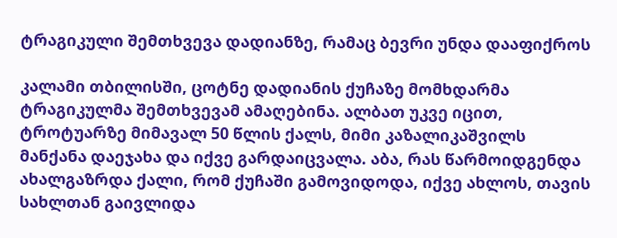ტრაგიკული შემთხვევა დადიანზე, რამაც ბევრი უნდა დააფიქროს

კალამი თბილისში, ცოტნე დადიანის ქუჩაზე მომხდარმა ტრაგიკულმა შემთხვევამ ამაღებინა. ალბათ უკვე იცით, ტროტუარზე მიმავალ 50 წლის ქალს, მიმი კაზალიკაშვილს მანქანა დაეჯახა და იქვე გარდაიცვალა. აბა, რას წარმოიდგენდა ახალგაზრდა ქალი, რომ ქუჩაში გამოვიდოდა, იქვე ახლოს, თავის სახლთან გაივლიდა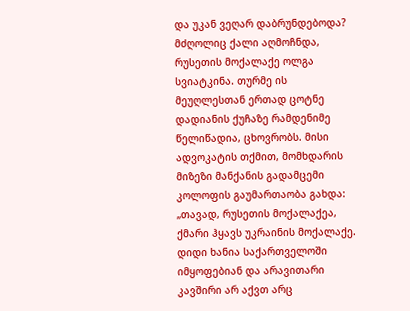და უკან ვეღარ დაბრუნდებოდა? მძღოლიც ქალი აღმოჩნდა, რუსეთის მოქალაქე ოლგა სვიატკინა. თურმე ის მეუღლესთან ერთად ცოტნე დადიანის ქუჩაზე რამდენიმე წელიწადია, ცხოვრობს. მისი ადვოკატის თქმით, მომხდარის მიზეზი მანქანის გადამცემი კოლოფის გაუმართაობა გახდა: „თავად, რუსეთის მოქალაქეა, ქმარი ჰყავს უკრაინის მოქალაქე. დიდი ხანია საქართველოში იმყოფებიან და არავითარი კავშირი არ აქვთ არც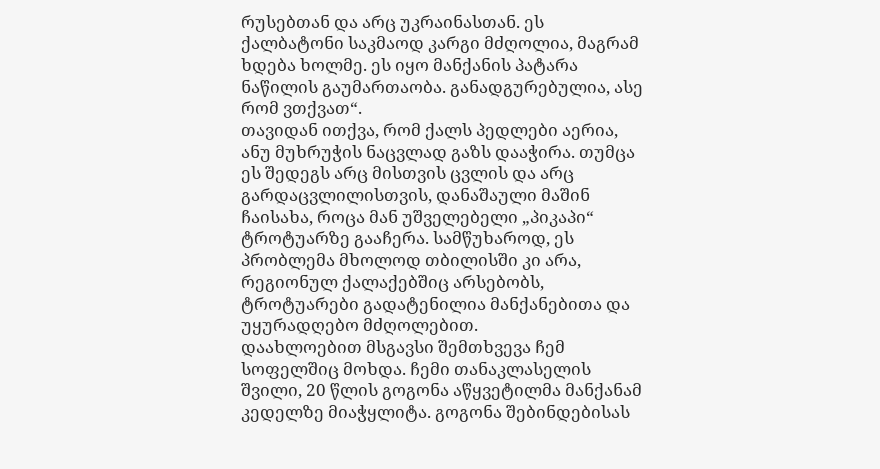რუსებთან და არც უკრაინასთან. ეს ქალბატონი საკმაოდ კარგი მძღოლია, მაგრამ ხდება ხოლმე. ეს იყო მანქანის პატარა ნაწილის გაუმართაობა. განადგურებულია, ასე რომ ვთქვათ“.
თავიდან ითქვა, რომ ქალს პედლები აერია, ანუ მუხრუჭის ნაცვლად გაზს დააჭირა. თუმცა ეს შედეგს არც მისთვის ცვლის და არც გარდაცვლილისთვის, დანაშაული მაშინ ჩაისახა, როცა მან უშველებელი „პიკაპი“ ტროტუარზე გააჩერა. სამწუხაროდ, ეს პრობლემა მხოლოდ თბილისში კი არა, რეგიონულ ქალაქებშიც არსებობს, ტროტუარები გადატენილია მანქანებითა და უყურადღებო მძღოლებით.
დაახლოებით მსგავსი შემთხვევა ჩემ სოფელშიც მოხდა. ჩემი თანაკლასელის შვილი, 20 წლის გოგონა აწყვეტილმა მანქანამ კედელზე მიაჭყლიტა. გოგონა შებინდებისას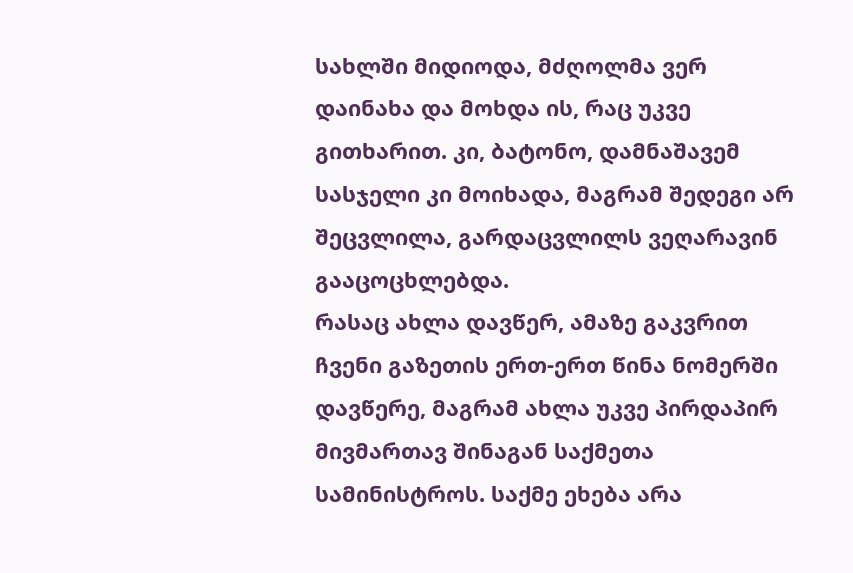სახლში მიდიოდა, მძღოლმა ვერ დაინახა და მოხდა ის, რაც უკვე გითხარით. კი, ბატონო, დამნაშავემ სასჯელი კი მოიხადა, მაგრამ შედეგი არ შეცვლილა, გარდაცვლილს ვეღარავინ გააცოცხლებდა.
რასაც ახლა დავწერ, ამაზე გაკვრით ჩვენი გაზეთის ერთ-ერთ წინა ნომერში დავწერე, მაგრამ ახლა უკვე პირდაპირ მივმართავ შინაგან საქმეთა სამინისტროს. საქმე ეხება არა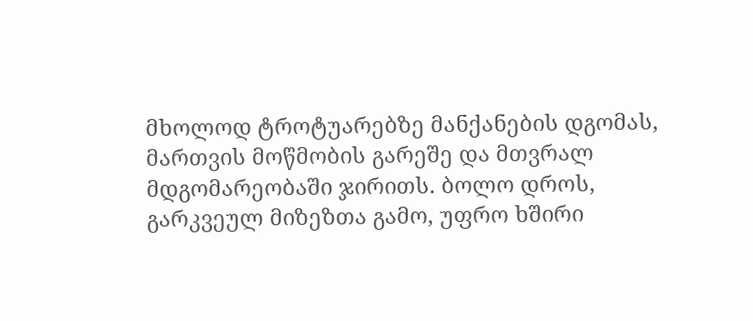მხოლოდ ტროტუარებზე მანქანების დგომას, მართვის მოწმობის გარეშე და მთვრალ მდგომარეობაში ჯირითს. ბოლო დროს, გარკვეულ მიზეზთა გამო, უფრო ხშირი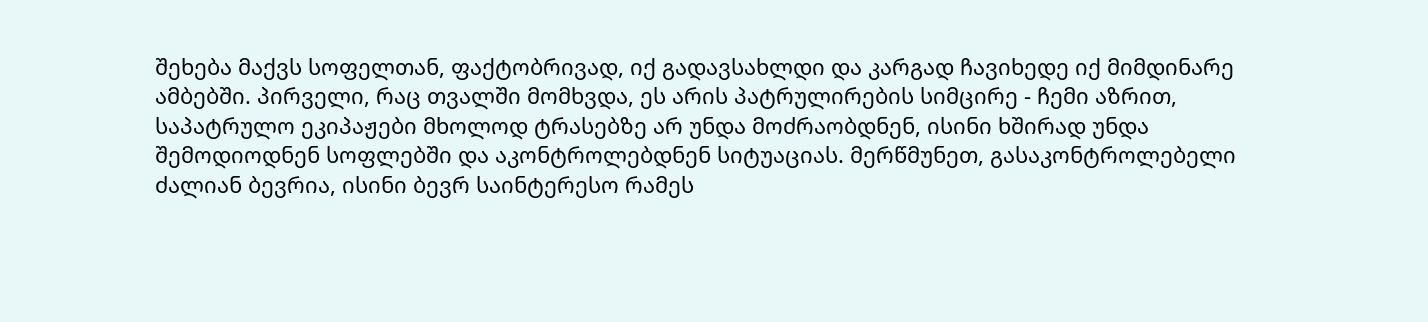შეხება მაქვს სოფელთან, ფაქტობრივად, იქ გადავსახლდი და კარგად ჩავიხედე იქ მიმდინარე ამბებში. პირველი, რაც თვალში მომხვდა, ეს არის პატრულირების სიმცირე - ჩემი აზრით, საპატრულო ეკიპაჟები მხოლოდ ტრასებზე არ უნდა მოძრაობდნენ, ისინი ხშირად უნდა შემოდიოდნენ სოფლებში და აკონტროლებდნენ სიტუაციას. მერწმუნეთ, გასაკონტროლებელი ძალიან ბევრია, ისინი ბევრ საინტერესო რამეს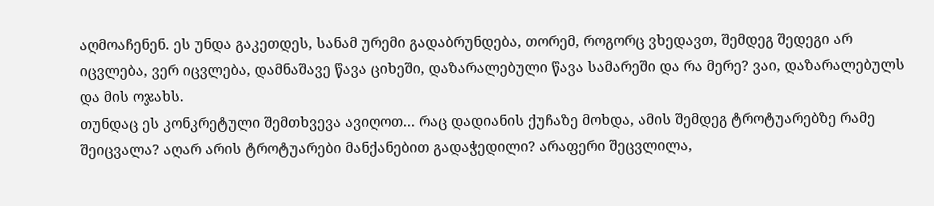აღმოაჩენენ. ეს უნდა გაკეთდეს, სანამ ურემი გადაბრუნდება, თორემ, როგორც ვხედავთ, შემდეგ შედეგი არ იცვლება, ვერ იცვლება, დამნაშავე წავა ციხეში, დაზარალებული წავა სამარეში და რა მერე? ვაი, დაზარალებულს და მის ოჯახს.
თუნდაც ეს კონკრეტული შემთხვევა ავიღოთ... რაც დადიანის ქუჩაზე მოხდა, ამის შემდეგ ტროტუარებზე რამე შეიცვალა? აღარ არის ტროტუარები მანქანებით გადაჭედილი? არაფერი შეცვლილა,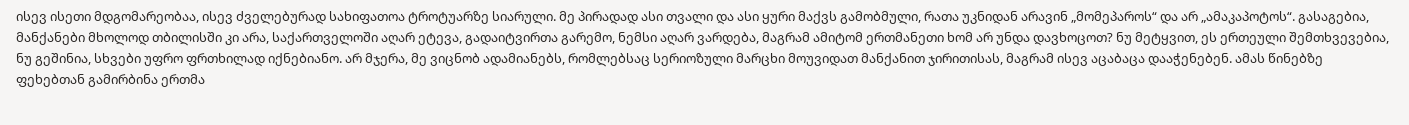ისევ ისეთი მდგომარეობაა, ისევ ძველებურად სახიფათოა ტროტუარზე სიარული. მე პირადად ასი თვალი და ასი ყური მაქვს გამობმული, რათა უკნიდან არავინ „მომეპაროს“ და არ „ამაკაპოტოს“. გასაგებია, მანქანები მხოლოდ თბილისში კი არა, საქართველოში აღარ ეტევა, გადაიტვირთა გარემო, ნემსი აღარ ვარდება, მაგრამ ამიტომ ერთმანეთი ხომ არ უნდა დავხოცოთ? ნუ მეტყვით, ეს ერთეული შემთხვევებია, ნუ გეშინია, სხვები უფრო ფრთხილად იქნებიანო. არ მჯერა, მე ვიცნობ ადამიანებს, რომლებსაც სერიოზული მარცხი მოუვიდათ მანქანით ჯირითისას, მაგრამ ისევ აცაბაცა დააჭენებენ. ამას წინებზე ფეხებთან გამირბინა ერთმა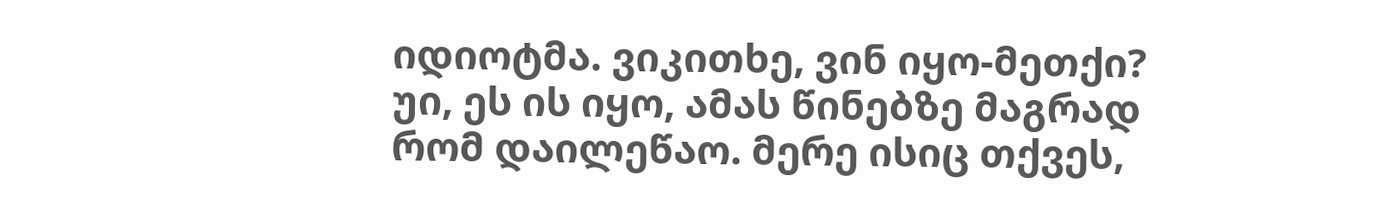იდიოტმა. ვიკითხე, ვინ იყო-მეთქი? უი, ეს ის იყო, ამას წინებზე მაგრად რომ დაილეწაო. მერე ისიც თქვეს,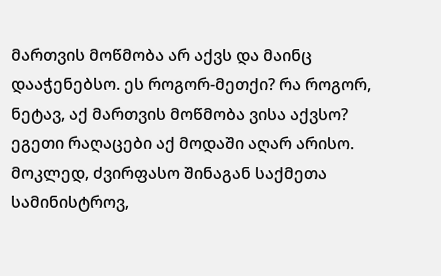მართვის მოწმობა არ აქვს და მაინც დააჭენებსო. ეს როგორ-მეთქი? რა როგორ, ნეტავ, აქ მართვის მოწმობა ვისა აქვსო? ეგეთი რაღაცები აქ მოდაში აღარ არისო.
მოკლედ, ძვირფასო შინაგან საქმეთა სამინისტროვ,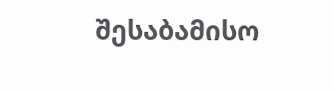შესაბამისო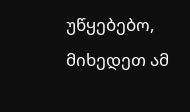უწყებებო, მიხედეთ ამ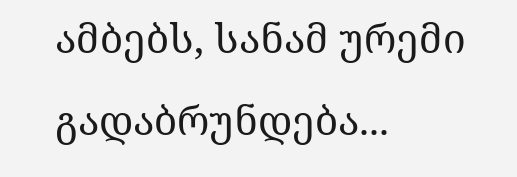ამბებს, სანამ ურემი გადაბრუნდება...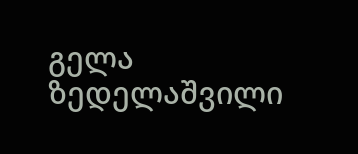გელა ზედელაშვილი